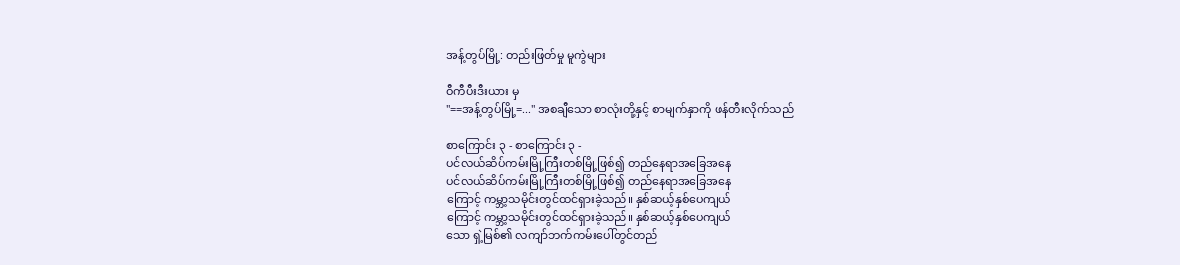အန့်တွပ်မြို့: တည်းဖြတ်မှု မူကွဲများ

ဝီကီပီးဒီးယား မှ
"==အန့်တွပ်မြို့=..." အစချီသော စာလုံးတို့နှင့် စာမျက်နှာကို ဖန်တီးလိုက်သည်

စာကြောင်း ၃ - စာကြောင်း ၃ -
ပင်လယ်ဆိပ်ကမ်းမြို့ကြီးတစ်မြို့ဖြစ်၍ တည်နေရာအခြေအနေ
ပင်လယ်ဆိပ်ကမ်းမြို့ကြီးတစ်မြို့ဖြစ်၍ တည်နေရာအခြေအနေ
ကြောင့် ကမ္ဘာ့သမိုင်းတွင်ထင်ရှားခဲ့သည်။ နှစ်ဆယ့်နှစ်ပေကျယ်
ကြောင့် ကမ္ဘာ့သမိုင်းတွင်ထင်ရှားခဲ့သည်။ နှစ်ဆယ့်နှစ်ပေကျယ်
သော ရှဲ့မြစ်၏ လကျာ်ဘက်ကမ်းပေါ်တွင်တည်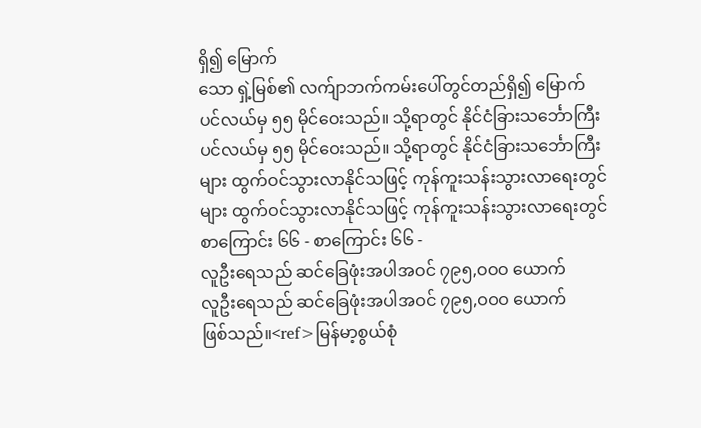ရှိ၍ မြောက်
သော ရှဲ့မြစ်၏ လက်ျာဘက်ကမ်းပေါ်တွင်တည်ရှိ၍ မြောက်
ပင်လယ်မှ ၅၅ မိုင်ဝေးသည်။ သို့ရာတွင် နိုင်ငံခြားသင်္ဘောကြီး
ပင်လယ်မှ ၅၅ မိုင်ဝေးသည်။ သို့ရာတွင် နိုင်ငံခြားသင်္ဘောကြီး
များ ထွက်ဝင်သွားလာနိုင်သဖြင့် ကုန်ကူးသန်းသွားလာရေးတွင်
များ ထွက်ဝင်သွားလာနိုင်သဖြင့် ကုန်ကူးသန်းသွားလာရေးတွင်
စာကြောင်း ၆၆ - စာကြောင်း ၆၆ -
လူဦးရေသည် ဆင်ခြေဖုံးအပါအဝင် ၇၉၅,ဝဝဝ ယောက်
လူဦးရေသည် ဆင်ခြေဖုံးအပါအဝင် ၇၉၅,ဝဝဝ ယောက်
ဖြစ်သည်။<ref>မြန်မာ့စွယ်စုံ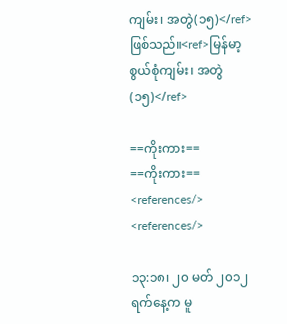ကျမ်း၊ အတွဲ(၁၅)</ref>
ဖြစ်သည်။<ref>မြန်မာ့စွယ်စုံကျမ်း၊ အတွဲ(၁၅)</ref>

==ကိုးကား==
==ကိုးကား==
<references/>
<references/>

၁၃:၁၈၊ ၂၀ မတ် ၂၀၁၂ ရက်နေ့က မူ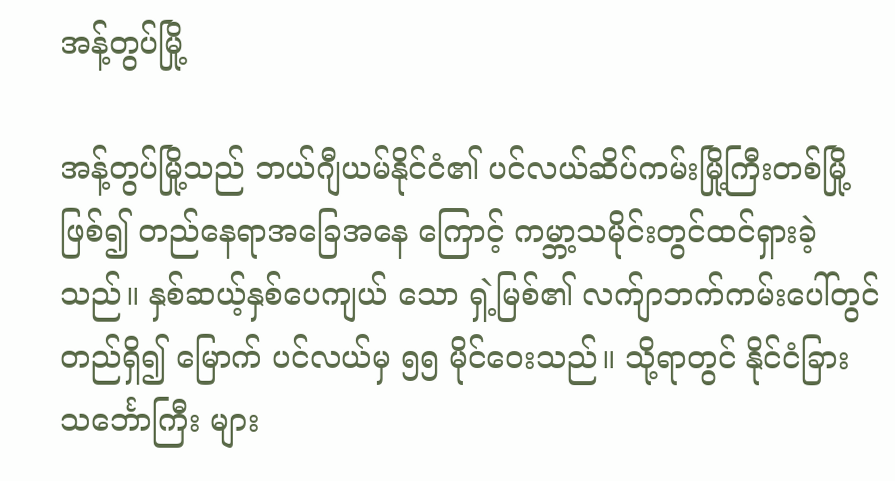အန့်တွပ်မြို့

အန့်တွပ်မြို့သည် ဘယ်ဂျီယမ်နိုင်ငံ၏ ပင်လယ်ဆိပ်ကမ်းမြို့ကြီးတစ်မြို့ဖြစ်၍ တည်နေရာအခြေအနေ ကြောင့် ကမ္ဘာ့သမိုင်းတွင်ထင်ရှားခဲ့သည်။ နှစ်ဆယ့်နှစ်ပေကျယ် သော ရှဲ့မြစ်၏ လက်ျာဘက်ကမ်းပေါ်တွင်တည်ရှိ၍ မြောက် ပင်လယ်မှ ၅၅ မိုင်ဝေးသည်။ သို့ရာတွင် နိုင်ငံခြားသင်္ဘောကြီး များ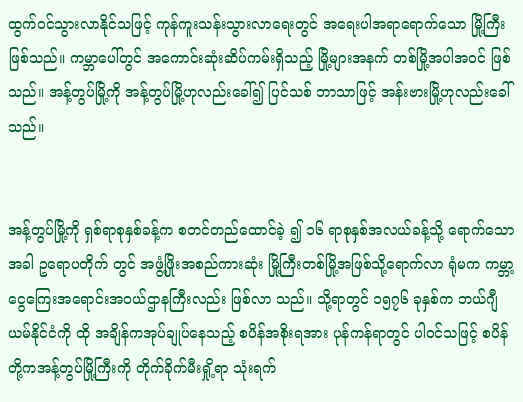ထွက်ဝင်သွားလာနိုင်သဖြင့် ကုန်ကူးသန်းသွားလာရေးတွင် အရေးပါအရာရောက်သော မြို့ကြီးဖြစ်သည်။ ကမ္ဘာပေါ်တွင် အကောင်းဆုံးဆိပ်ကမ်းရှိသည့် မြို့များအနက် တစ်မြို့အပါအဝင် ဖြစ်သည်။ အန့်တွပ်မြို့ကို အန့်တွပ်မြို့ဟုလည်းခေါ်၍ ပြင်သစ် ဘာသာဖြင့် အန်းဗားမြို့ဟုလည်းခေါ်သည်။


အန့်တွပ်မြို့ကို ရှစ်ရာစုနှစ်ခန့်က စတင်တည်ထောင်ခဲ့ ၍ ၁၆ ရာစုနှစ်အလယ်ခန့်သို့ ရောက်သောအခါ ဥရောပတိုက် တွင် အဖွံ့ဖြိုးအစည်ကားဆုံး မြို့ကြီးတစ်မြို့အဖြစ်သို့ရောက်လာ ရုံမက ကမ္ဘာ့ငွေကြေးအရောင်းအဝယ်ဌာနကြီးလည်း ဖြစ်လာ သည်။ သို့ရာတွင် ၁၅၇၆ ခုနှစ်က ဘယ်ဂျီယမ်နိုင်ငံကို ထို အချိန်ကအုပ်ချုပ်နေသည့် စပိန်အစိုးရအား ပုန်ကန်ရာတွင် ပါဝင်သဖြင့် စပိန်တို့ကအန့်တွပ်မြို့ကြီးကို တိုက်ခိုက်မီးရှို့ရာ သုံးရက်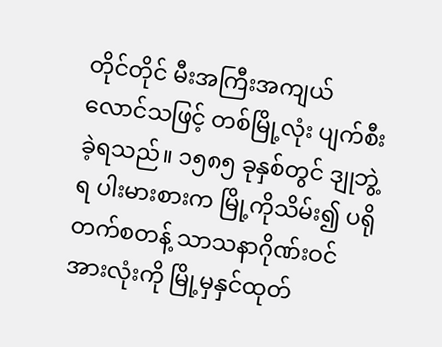တိုင်တိုင် မီးအကြီးအကျယ်လောင်သဖြင့် တစ်မြို့လုံး ပျက်စီးခဲ့ရသည်။ ၁၅၈၅ ခုနှစ်တွင် ဒျုဘွဲ့ရ ပါးမားစားက မြို့ကိုသိမ်း၍ ပရိုတက်စတန့် သာသနာဂိုဏ်းဝင်အားလုံးကို မြို့မှနှင်ထုတ်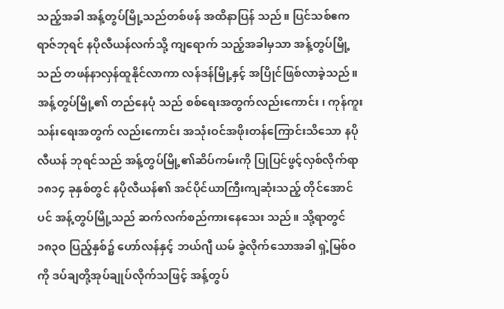သည့်အခါ အန့်တွပ်မြို့သည်တစ်ဖန် အထိနာပြန် သည်။ ပြင်သစ်ဧကရာဇ်ဘုရင် နပိုလီယန်လက်သို့ ကျရောက် သည့်အခါမှသာ အန့်တွပ်မြို့သည် တဖန်နာလှန်ထူနိုင်လာကာ လန်ဒန်မြို့နှင့် အပြိုင်ဖြစ်လာခဲ့သည်။ အန့်တွပ်မြို့၏ တည်နေပုံ သည် စစ်ရေးအတွက်လည်းကောင်း၊ ကုန်ကူးသန်းရေးအတွက် လည်းကောင်း အသုံးဝင်အဖိုးတန်ကြောင်းသိသော နပိုလီယန် ဘုရင်သည် အန့်တွပ်မြို့၏ဆိပ်ကမ်းကို ပြုပြင်ဖွင့်လှစ်လိုက်ရာ ၁၈၁၄ ခုနှစ်တွင် နပိုလီယန်၏ အင်ပိုင်ယာကြီးကျဆုံးသည့် တိုင်အောင်ပင် အန့်တွပ်မြို့သည် ဆက်လက်စည်ကားနေသေး သည်။ သို့ရာတွင် ၁၈၃ဝ ပြည့်နှစ်၌ ဟော်လန်နှင့် ဘယ်ဂျီ ယမ် ခွဲလိုက်သောအခါ ရှဲ့မြစ်ဝကို ဒပ်ချတို့အုပ်ချုပ်လိုက်သဖြင့် အန့်တွပ်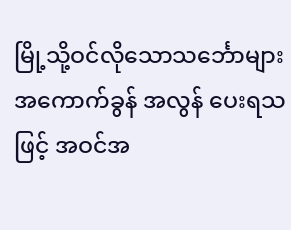မြို့သို့ဝင်လိုသောသင်္ဘောများ အကောက်ခွန် အလွန် ပေးရသဖြင့် အဝင်အ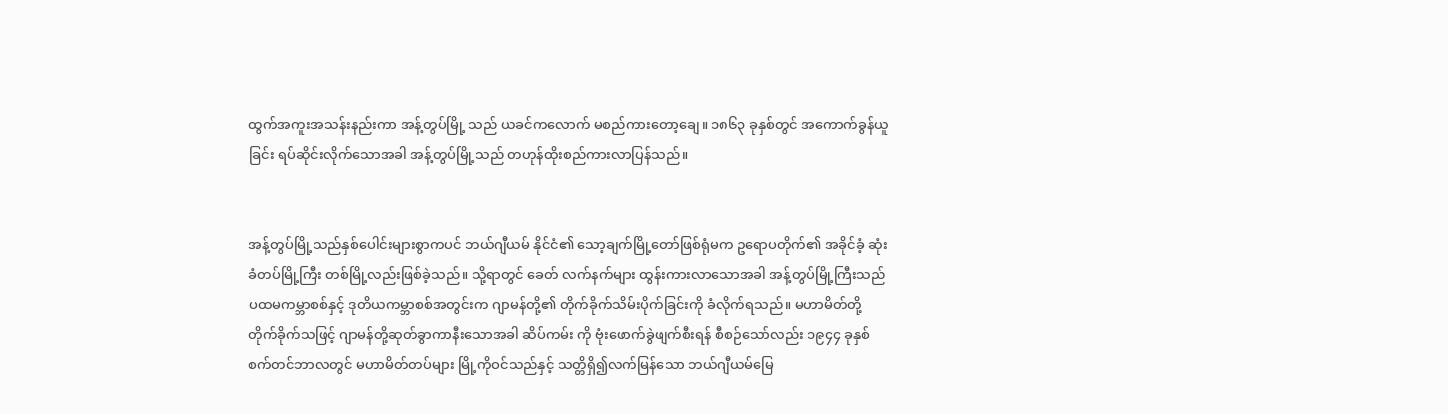ထွက်အကူးအသန်းနည်းကာ အန့်တွပ်မြို့ သည် ယခင်ကလောက် မစည်ကားတော့ချေ။ ၁၈၆၃ ခုနှစ်တွင် အကောက်ခွန်ယူခြင်း ရပ်ဆိုင်းလိုက်သောအခါ အန့်တွပ်မြို့သည် တဟုန်ထိုးစည်ကားလာပြန်သည်။


အန့်တွပ်မြို့သည်နှစ်ပေါင်းများစွာကပင် ဘယ်ဂျီယမ် နိုင်ငံ၏ သော့ချက်မြို့တော်ဖြစ်ရုံမက ဥရောပတိုက်၏ အခိုင်ခံ့ ဆုံးခံတပ်မြို့ကြီး တစ်မြို့လည်းဖြစ်ခဲ့သည်။ သို့ရာတွင် ခေတ် လက်နက်များ ထွန်းကားလာသောအခါ အန့်တွပ်မြို့ကြီးသည် ပထမကမ္ဘာစစ်နှင့် ဒုတိယကမ္ဘာစစ်အတွင်းက ဂျာမန်တို့၏ တိုက်ခိုက်သိမ်းပိုက်ခြင်းကို ခံလိုက်ရသည်။ မဟာမိတ်တို့ တိုက်ခိုက်သဖြင့် ဂျာမန်တို့ဆုတ်ခွာကာနီးသောအခါ ဆိပ်ကမ်း ကို ဗုံးဖောက်ခွဲဖျက်စီးရန် စီစဉ်သော်လည်း ၁၉၄၄ ခုနှစ် စက်တင်ဘာလတွင် မဟာမိတ်တပ်များ မြို့ကိုဝင်သည်နှင့် သတ္တိရှိ၍လက်မြန်သော ဘယ်ဂျီယမ်မြေ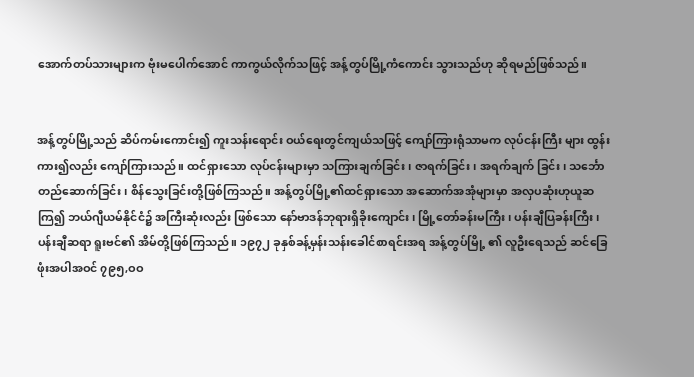အောက်တပ်သားများက ဗုံးမပေါက်အောင် ကာကွယ်လိုက်သဖြင့် အန့်တွပ်မြို့ကံကောင်း သွားသည်ဟု ဆိုရမည်ဖြစ်သည်။


အန့်တွပ်မြို့သည် ဆိပ်ကမ်းကောင်း၍ ကူးသန်းရောင်း ဝယ်ရေးတွင်ကျယ်သဖြင့် ကျော်ကြားရုံသာမက လုပ်ငန်းကြီး များ ထွန်းကား၍လည်း ကျော်ကြားသည်။ ထင်ရှားသော လုပ်ငန်းများမှာ သကြားချက်ခြင်း၊ ဇာရက်ခြင်း၊ အရက်ချက် ခြင်း၊ သင်္ဘောတည်ဆောက်ခြင်း၊ စိန်သွေးခြင်းတို့ဖြစ်ကြသည်။ အန့်တွပ်မြို့၏ထင်ရှားသော အဆောက်အအုံများမှာ အလှပဆုံးဟုယူဆကြ၍ ဘယ်ဂျီယမ်နိုင်ငံ၌ အကြီးဆုံးလည်း ဖြစ်သော နော်ဗာဒန်ဘုရားရှိခိုးကျောင်း၊ မြို့တော်ခန်းမကြီး၊ ပန်းချီပြခန်းကြီး၊ ပန်းချီဆရာ ရူးဗင်၏ အိမ်တို့ဖြစ်ကြသည်။ ၁၉၇၂ ခုနှစ်ခန့်မှန်းသန်းခေါင်စာရင်းအရ အန့်တွပ်မြို့ ၏ လူဦးရေသည် ဆင်ခြေဖုံးအပါအဝင် ၇၉၅,ဝဝ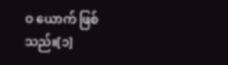ဝ ယောက် ဖြစ်သည်။[၁]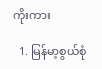ကိုးကား

  1. မြန်မာ့စွယ်စုံ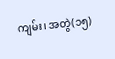ကျမ်း၊ အတွဲ(၁၅)